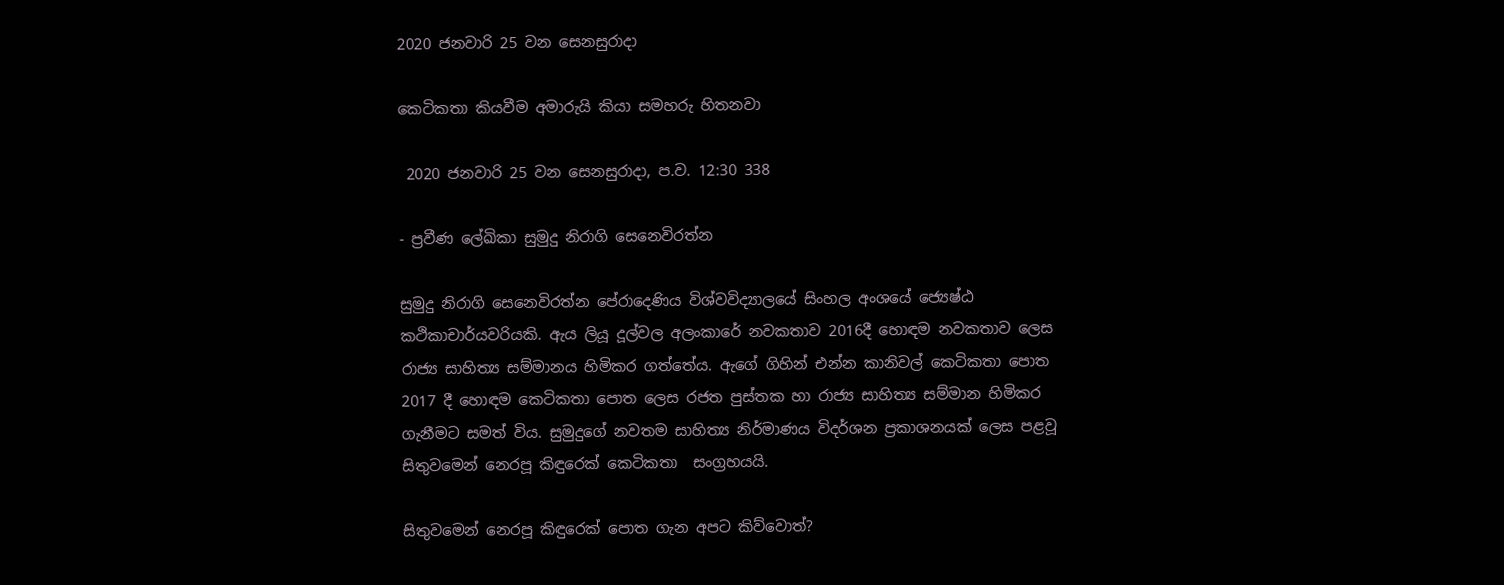2020 ජනවාරි 25 වන සෙනසුරාදා

කෙටිකතා කියවීම අමාරුයි කියා සමහරු හිතනවා

 2020 ජනවාරි 25 වන සෙනසුරාදා, ප.ව. 12:30 338

- ප්‍රවීණ ලේඛිකා සුමුදු නිරාගි සෙනෙවිරත්න

සුමුදු නිරාගි සෙනෙවිරත්න පේරාදෙණිය විශ්වවිද්‍යාලයේ සිංහල අංශයේ ජ්‍යෙෂ්ඨ කථිකාචාර්යවරියකි. ඇය ලියූ දූල්වල අලංකාරේ නවකතාව 2016දී හොඳම නවකතාව ලෙස රාජ්‍ය සාහිත්‍ය සම්මානය හිමිකර ගත්තේය. ඇගේ ගිහින් එන්න කානිවල් කෙටිකතා පොත 2017 දී හොඳම කෙටිකතා පොත ලෙස රජත පුස්තක හා රාජ්‍ය සාහිත්‍ය සම්මාන හිමිකර ගැනීමට සමත් විය. සුමුදුගේ නවතම සාහිත්‍ය නිර්මාණය විදර්ශන ප්‍රකාශනයක් ලෙස පළවූ සිතුවමෙන් නෙරපූ කිඳුරෙක් කෙටිකතා  සංග්‍රහයයි.

සිතුවමෙන් නෙරපූ කිඳුරෙක් පොත ගැන අපට කිව්වොත්?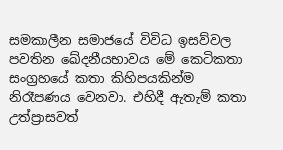සමකාලීන සමාජයේ විවිධ ඉසව්වල පවතින ඛේදනීයභාවය මේ කෙටිකතා සංග්‍රහයේ කතා කිහිපයකින්ම නිරෑපණය වෙනවා. එහිදී ඇතැම් කතා උත්ප්‍රාසවත්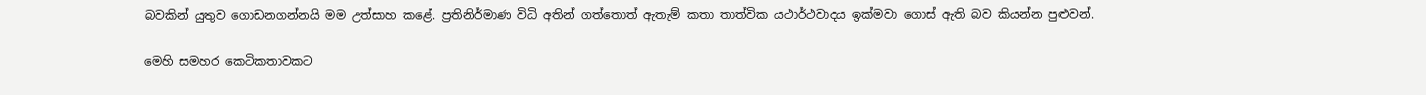බවකින් යුතුව ගොඩනගන්නයි මම උත්සාහ කළේ. ප්‍රතිනිර්මාණ විධි අතින් ගත්තොත් ඇතැම් කතා තාත්වික යථාර්ථවාදය ඉක්මවා ගොස් ඇති බව කියන්න පුළුවන්.

මෙහි සමහර කෙටිකතාවකට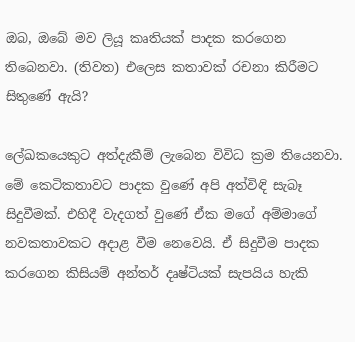ඔබ, ඔබේ මව ලියූ කෘතියක් පාදක කරගෙන තිබෙනවා. (තිවත) එලෙස කතාවක් රචනා කිරීමට සිතුණේ ඇයි?

ලේඛකයෙකුට අත්දැකීම් ලැබෙන විවිධ ක්‍රම තියෙනවා. මේ කෙටිකතාවට පාදක වුණේ අපි අත්විඳි සැබෑ සිදුවීමක්. එහිදී වැදගත් වුණේ ඒක මගේ අම්මාගේ නවකතාවකට අදාළ වීම නෙවෙයි. ඒ සිදුවීම පාදක කරගෙන කිසියම් අන්තර් දෘෂ්ටියක් සැපයිය හැකි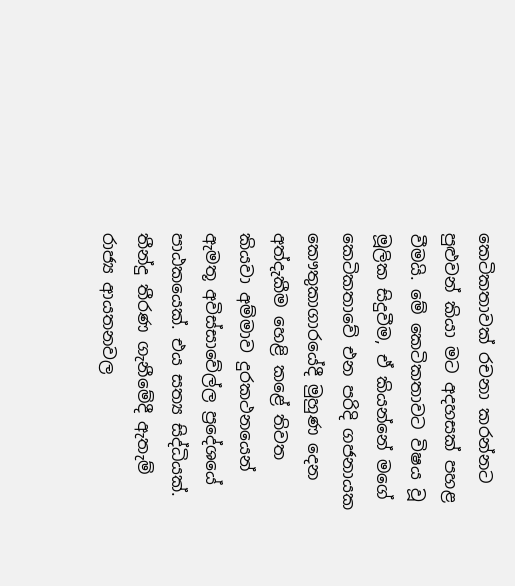කෙටිකතාවක් රචනා කරන්නට පුළුවන් කියා මට අදහසක් පහළ වීමයි. මේ කෙටිකතාවට විෂය වූ මූලික සිදුවීම, ඒ කියන්නේ මගේ කෙටිකතාවේ එන පරිදි ගජනායක කෞතුකාගාරයේදී මුහුණ දෙන අත්දැකීම හෙළි කළේ තිවත කියවා අම්මාව දුරකථනයෙන් ඇමතූ අවිස්සාවේල්ල ප්‍රදේශයේ පාඨකයෙක්. එය සත්‍ය සිද්ධියක්. තීන්දු තීරණ ගැනීමේදී ඇතැම් රාජ්‍ය ආයතනවල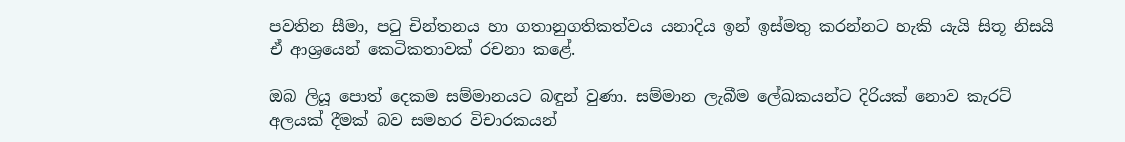පවතින සීමා, පටු චින්තනය හා ගතානුගතිකත්වය යනාදිය ඉන් ඉස්මතු කරන්නට හැකි යැයි සිතූ නිසයි ඒ ආශ්‍රයෙන් කෙටිකතාවක් රචනා කළේ.

ඔබ ලියූ පොත් දෙකම සම්මානයට බඳුන් වුණා. සම්මාන ලැබීම ලේඛකයන්ට දිරියක් නොව කැරට් අලයක් දීමක් බව සමහර විචාරකයන්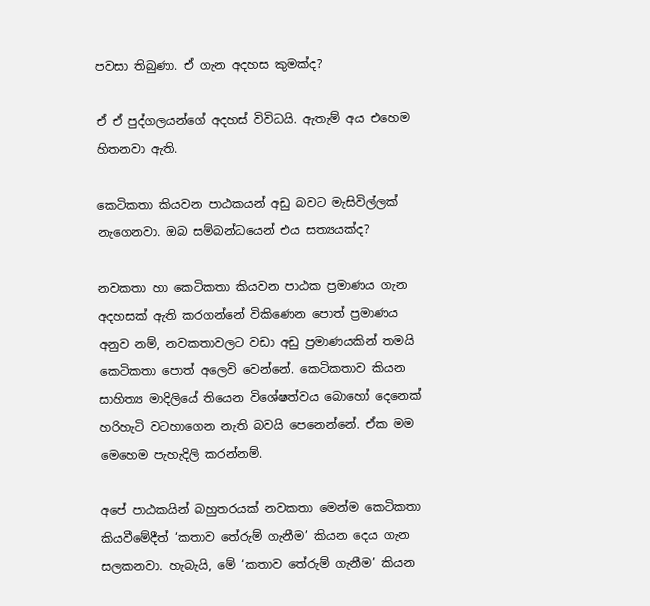පවසා තිබුණා. ඒ ගැන අදහස කුමක්ද?

ඒ ඒ පුද්ගලයන්ගේ අදහස් විවිධයි. ඇතැම් අය එහෙම හිතනවා ඇති.

කෙටිකතා කියවන පාඨකයන් අඩු බවට මැසිවිල්ලක් නැගෙනවා. ඔබ සම්බන්ධයෙන් එය සත්‍යයක්ද?

නවකතා හා කෙටිකතා කියවන පාඨක ප්‍රමාණය ගැන අදහසක් ඇති කරගන්නේ විකිණෙන පොත් ප්‍රමාණය අනුව නම්, නවකතාවලට වඩා අඩු ප්‍රමාණයකින් තමයි කෙටිකතා පොත් අලෙවි වෙන්නේ. කෙටිකතාව කියන සාහිත්‍ය මාදිලියේ තියෙන විශේෂත්වය බොහෝ දෙනෙක් හරිහැටි වටහාගෙන නැති බවයි පෙනෙන්නේ. ඒක මම මෙහෙම පැහැදිලි කරන්නම්.

අපේ පාඨකයින් බහුතරයක් නවකතා මෙන්ම කෙටිකතා කියවීමේදීත් ‘කතාව තේරුම් ගැනීම’ කියන දෙය ගැන සලකනවා. හැබැයි, මේ ‘කතාව තේරුම් ගැනීම’ කියන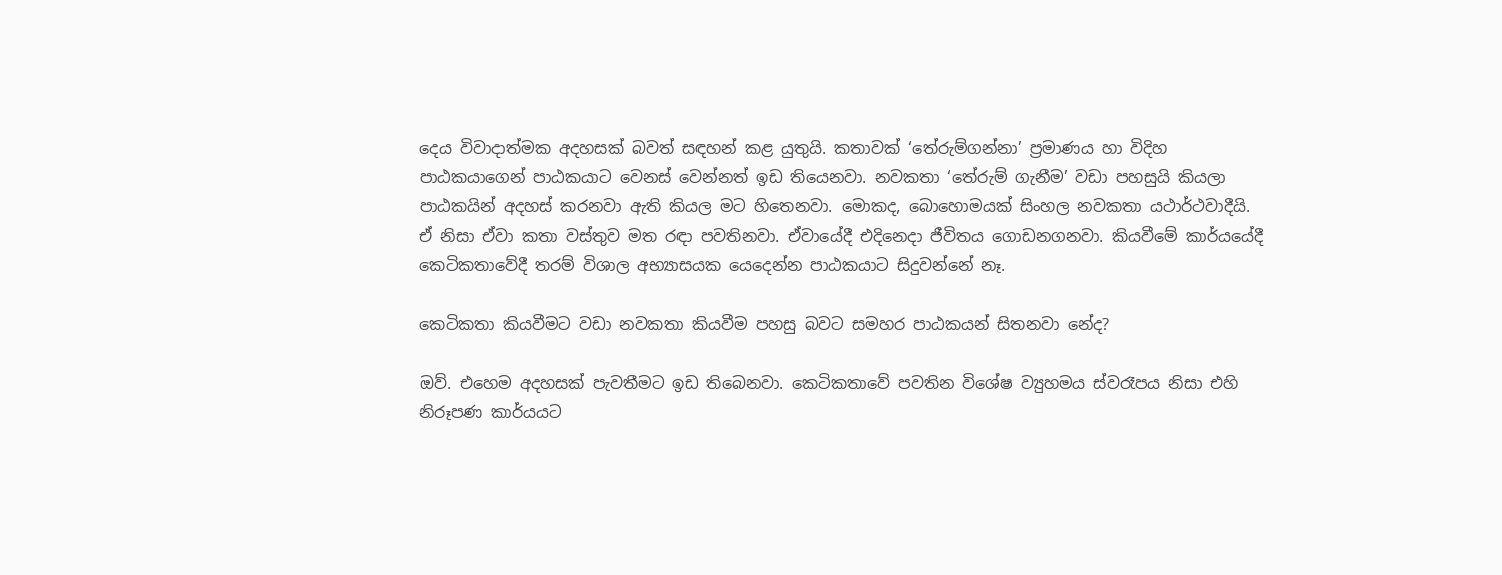දෙය විවාදාත්මක අදහසක් බවත් සඳහන් කළ යුතුයි. කතාවක් ‘තේරුම්ගන්නා’ ප්‍රමාණය හා විදිහ පාඨකයාගෙන් පාඨකයාට වෙනස් වෙන්නත් ඉඩ තියෙනවා. නවකතා ‘තේරුම් ගැනීම’ වඩා පහසුයි කියලා පාඨකයින් අදහස් කරනවා ඇති කියල මට හිතෙනවා. මොකද, බොහොමයක් සිංහල නවකතා යථාර්ථවාදීයි. ඒ නිසා ඒවා කතා වස්තුව මත රඳා පවතිනවා. ඒවායේදී එදිනෙදා ජීවිතය ගොඩනගනවා. කියවීමේ කාර්යයේදී කෙටිකතාවේදී තරම් විශාල අභ්‍යාසයක යෙදෙන්න පාඨකයාට සිදුවන්නේ නෑ.

කෙටිකතා කියවීමට වඩා නවකතා කියවීම පහසු බවට සමහර පාඨකයන් සිතනවා නේද?

ඔව්. එහෙම අදහසක් පැවතීමට ඉඩ තිබෙනවා. කෙටිකතාවේ පවතින විශේෂ ව්‍යුහමය ස්වරෑපය නිසා එහි නිරූපණ කාර්යයට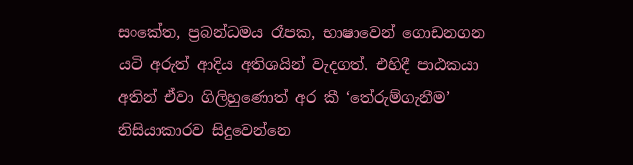සංකේත, ප්‍රබන්ධමය රෑපක, භාෂාවෙන් ගොඩනගන යටි අරුත් ආදිය අතිශයින් වැදගත්. එහිදී පාඨකයා අතින් ඒවා ගිලිහුණොත් අර කී ‘තේරුම්ගැනීම’ නිසියාකාරව සිදුවෙන්නෙ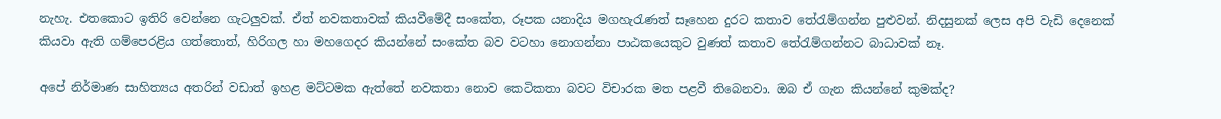නැහැ. එතකොට ඉතිරි වෙන්නෙ ගැටලුවක්. ඒත් නවකතාවක් කියවීමේදී සංකේත, රූපක යනාදිය මගහැරැණත් සෑහෙන දුරට කතාව තේරැම්ගන්න පුළුවන්. නිදසුනක් ලෙස අපි වැඩි දෙනෙක් කියවා ඇති ගම්පෙරළිය ගත්තොත්, හිරිගල හා මහගෙදර කියන්නේ සංකේත බව වටහා නොගන්නා පාඨකයෙකුට වුණත් කතාව තේරැම්ගන්නට බාධාවක් නෑ.

අපේ නිර්මාණ සාහිත්‍යය අතරින් වඩාත් ඉහළ මට්ටමක ඇත්තේ නවකතා නොව කෙටිකතා බවට විචාරක මත පළවී තිබෙනවා. ඔබ ඒ ගැන කියන්නේ කුමක්ද?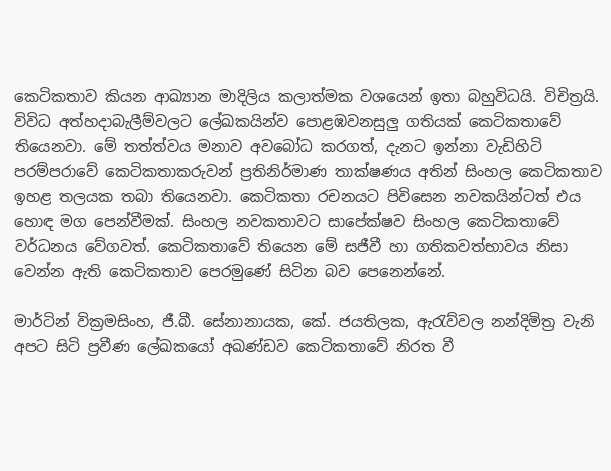කෙටිකතාව කියන ආඛ්‍යාන මාදිලිය කලාත්මක වශයෙන් ඉතා බහුවිධයි. විචිත්‍රයි. විවිධ අත්හදාබැලීම්වලට ලේඛකයින්ව පොළඹවනසුලු ගතියක් කෙටිකතාවේ තියෙනවා. මේ තත්ත්වය මනාව අවබෝධ කරගත්, දැනට ඉන්නා වැඩිහිටි පරම්පරාවේ කෙටිකතාකරුවන් ප්‍රතිනිර්මාණ තාක්ෂණය අතින් සිංහල කෙටිකතාව ඉහළ තලයක තබා තියෙනවා. කෙටිකතා රචනයට පිවිසෙන නවකයින්ටත් එය හොඳ මග පෙන්වීමක්. සිංහල නවකතාවට සාපේක්ෂව සිංහල කෙටිකතාවේ වර්ධනය වේගවත්. කෙටිකතාවේ තියෙන මේ සජීවී හා ගතිකවත්භාවය නිසා වෙන්න ඇති කෙටිකතාව පෙරමුණේ සිටින බව පෙනෙන්නේ.

මාර්ටින් වික්‍රමසිංහ, ජී.බී. සේනානායක, කේ. ජයතිලක, ඇරැව්වල නන්දිමිත්‍ර වැනි අපට සිටි ප්‍රවීණ ලේඛකයෝ අඛණ්ඩව කෙටිකතාවේ නිරත වී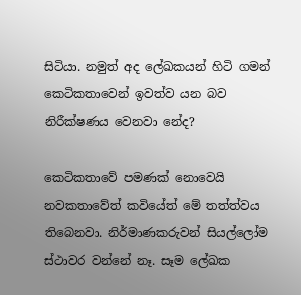සිටියා. නමුත් අද ලේඛකයන් හිටි ගමන් කෙටිකතාවෙන් ඉවත්ව යන බව නිරීක්ෂණය වෙනවා නේද?

කෙටිකතාවේ පමණක් නොවෙයි නවකතාවේත් කවියේත් මේ තත්ත්වය තිබෙනවා. නිර්මාණකරුවන් සියල්ලෝම ස්ථාවර වන්නේ නෑ. සෑම ලේඛක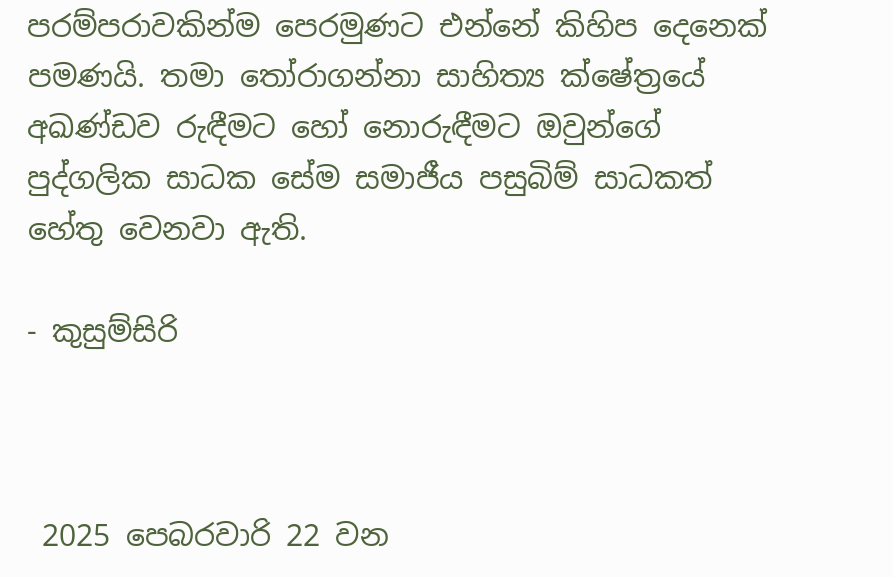පරම්පරාවකින්ම පෙරමුණට එන්නේ කිහිප දෙනෙක් පමණයි. තමා තෝරාගන්නා සාහිත්‍ය ක්ෂේත්‍රයේ අඛණ්ඩව රුඳීමට හෝ නොරුඳීමට ඔවුන්ගේ පුද්ගලික සාධක සේම සමාජීය පසුබිම් සාධකත් හේතු වෙනවා ඇති.

- කුසුම්සිරි



 2025 පෙබරවාරි 22 වන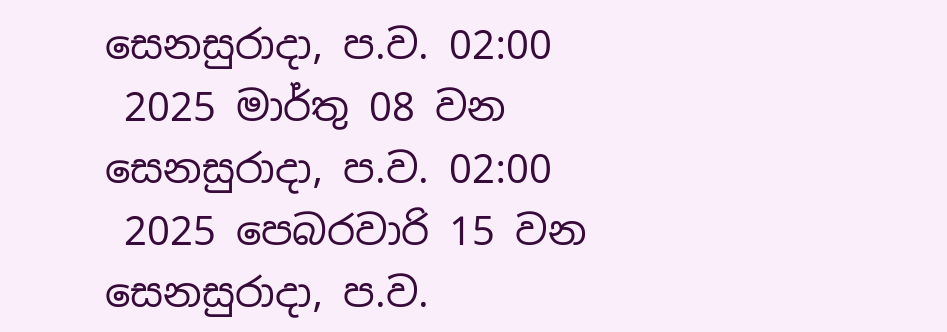සෙනසුරාදා, ප.ව. 02:00
 2025 මාර්තු 08 වන සෙනසුරාදා, ප.ව. 02:00
 2025 පෙබරවාරි 15 වන සෙනසුරාදා, ප.ව.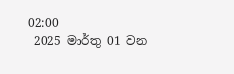02:00
 2025 මාර්තු 01 වන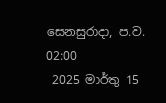සෙනසුරාදා, ප.ව. 02:00
 2025 මාර්තු 15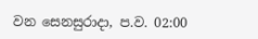වන සෙනසුරාදා, ප.ව. 02:00